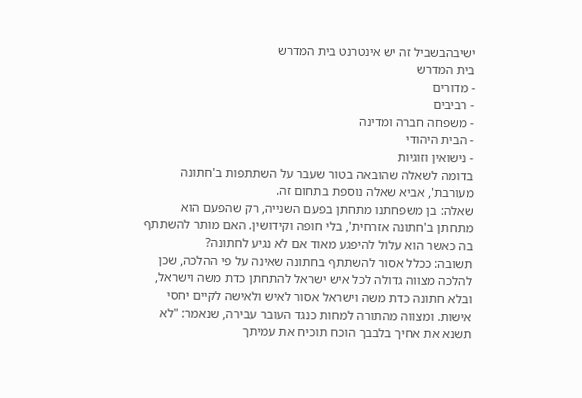ישיבהבשביל זה יש אינטרנט בית המדרש
בית המדרש
- מדורים
- רביבים
- משפחה חברה ומדינה
- הבית היהודי
- נישואין וזוגיות
בדומה לשאלה שהובאה בטור שעבר על השתתפות ב'חתונה מעורבת', אביא שאלה נוספת בתחום זה.
שאלה: בן משפחתנו מתחתן בפעם השנייה, רק שהפעם הוא מתחתן ב'חתונה אזרחית', בלי חופה וקידושין. האם מותר להשתתף בה כאשר הוא עלול להיפגע מאוד אם לא נגיע לחתונה?
תשובה: ככלל אסור להשתתף בחתונה שאינה על פי ההלכה, שכן להלכה מצווה גדולה לכל איש ישראל להתחתן כדת משה וישראל, ובלא חתונה כדת משה וישראל אסור לאיש ולאישה לקיים יחסי אישות. ומצווה מהתורה למחות כנגד העובר עבירה, שנאמר: "לא תשנא את אחיך בלבבך הוכח תוכיח את עמיתך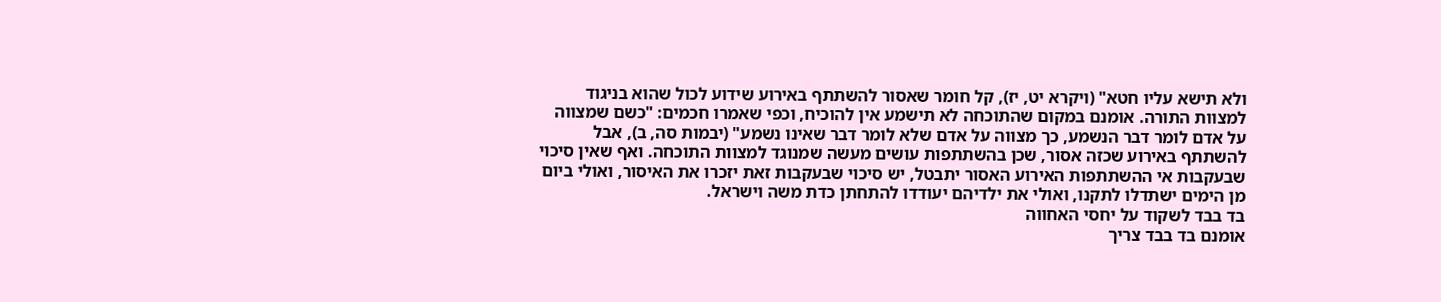ולא תישא עליו חטא" (ויקרא יט, יז), קל חומר שאסור להשתתף באירוע שידוע לכול שהוא בניגוד למצוות התורה. אומנם במקום שהתוכחה לא תישמע אין להוכיח, וכפי שאמרו חכמים: "כשם שמצווה על אדם לומר דבר הנשמע, כך מצווה על אדם שלא לומר דבר שאינו נשמע" (יבמות סה, ב), אבל להשתתף באירוע שכזה אסור, שכן בהשתתפות עושים מעשה שמנוגד למצוות התוכחה. ואף שאין סיכוי שבעקבות אי ההשתתפות האירוע האסור יתבטל, יש סיכוי שבעקבות זאת יזכרו את האיסור, ואולי ביום מן הימים ישתדלו לתקנו, ואולי את ילדיהם יעודדו להתחתן כדת משה וישראל.
בד בבד לשקוד על יחסי האחווה
אומנם בד בבד צריך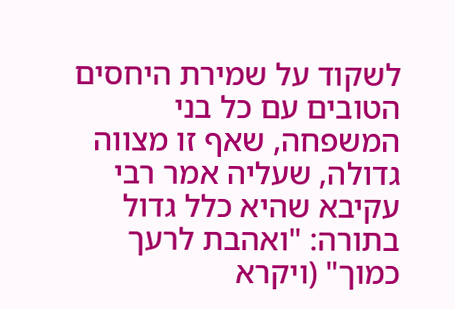לשקוד על שמירת היחסים הטובים עם כל בני המשפחה, שאף זו מצווה גדולה, שעליה אמר רבי עקיבא שהיא כלל גדול בתורה: "ואהבת לרעך כמוך" (ויקרא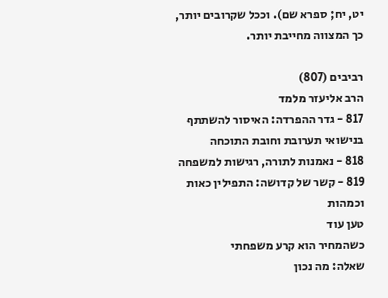יט, יח; ספרא שם). וככל שקרובים יותר, כך המצווה מחייבת יותר.

רביבים (807)
הרב אליעזר מלמד
817 - גדר ההפרדה: האיסור להשתתף בנישואי תערובת וחובת התוכחה
818 - נאמנות לתורה, רגישות למשפחה
819 - קשר של קדושה: התפילין כאות וכמהות
טען עוד
כשהמחיר הוא קרע משפחתי
שאלה: מה נכון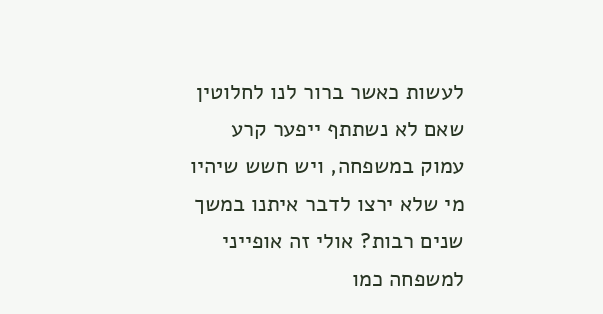לעשות כאשר ברור לנו לחלוטין שאם לא נשתתף ייפער קרע עמוק במשפחה, ויש חשש שיהיו מי שלא ירצו לדבר איתנו במשך שנים רבות? אולי זה אופייני למשפחה כמו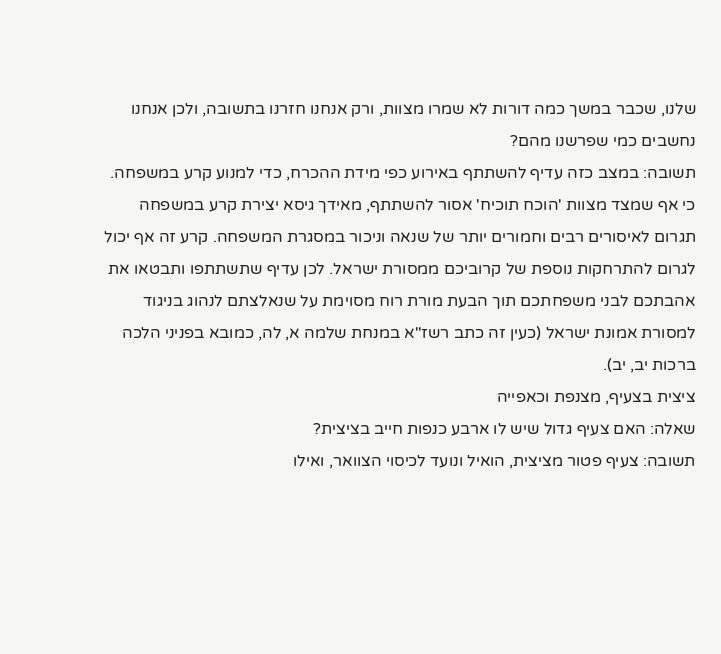שלנו, שכבר במשך כמה דורות לא שמרו מצוות, ורק אנחנו חזרנו בתשובה, ולכן אנחנו נחשבים כמי שפרשנו מהם?
תשובה: במצב כזה עדיף להשתתף באירוע כפי מידת ההכרח, כדי למנוע קרע במשפחה. כי אף שמצד מצוות 'הוכח תוכיח' אסור להשתתף, מאידך גיסא יצירת קרע במשפחה תגרום לאיסורים רבים וחמורים יותר של שנאה וניכור במסגרת המשפחה. קרע זה אף יכול לגרום להתרחקות נוספת של קרוביכם ממסורת ישראל. לכן עדיף שתשתתפו ותבטאו את אהבתכם לבני משפחתכם תוך הבעת מורת רוח מסוימת על שנאלצתם לנהוג בניגוד למסורת אמונת ישראל (כעין זה כתב רשז"א במנחת שלמה א, לה, כמובא בפניני הלכה ברכות יב, יב).
ציצית בצעיף, מצנפת וכאפייה
שאלה: האם צעיף גדול שיש לו ארבע כנפות חייב בציצית?
תשובה: צעיף פטור מציצית, הואיל ונועד לכיסוי הצוואר, ואילו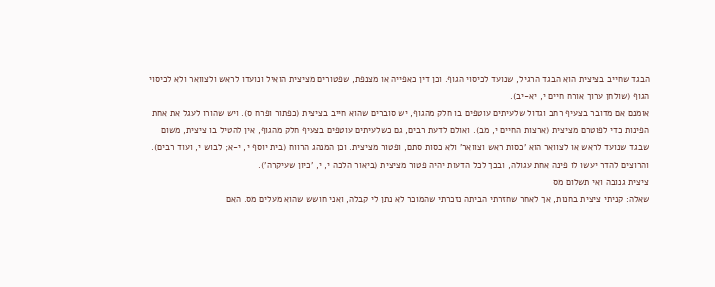הבגד שחייב בציצית הוא הבגד הרגיל, שנועד לכיסוי הגוף. וכן דין כאפייה או מצנפת, שפטורים מציצית הואיל ונועדו לראש ולצוואר ולא לכיסוי הגוף (שולחן ערוך אורח חיים י, יא-יב).
אומנם אם מדובר בצעיף רחב וגדול שלעיתים עוטפים בו חלק מהגוף, יש סוברים שהוא חייב בציצית (כפתור ופרח ס). ויש שהורו לעגל את אחת הפינות כדי לפוטרם מציצית (ארצות החיים י, מב). ואולם לדעת רבים, גם כשלעיתים עוטפים בצעיף חלק מהגוף, אין להטיל בו ציצית, משום שבגד שנועד לראש או לצוואר הוא 'כסות ראש וצוואר' ולא כסות סתם, ופטור מציצית. וכן המנהג הרווח (בית יוסף י, י-א; לבוש י, ועוד רבים). והרוצים להדר יעשו לו פינה אחת עגולה, ובכך לכל הדעות יהיה פטור מציצית (ביאור הלכה י, י, 'כיון שעיקרה').
ציצית גנובה ואי תשלום מס
שאלה: קניתי ציצית בחנות, אך לאחר שחזרתי הביתה נזכרתי שהמוכר לא נתן לי קבלה, ואני חושש שהוא מעלים מס. האם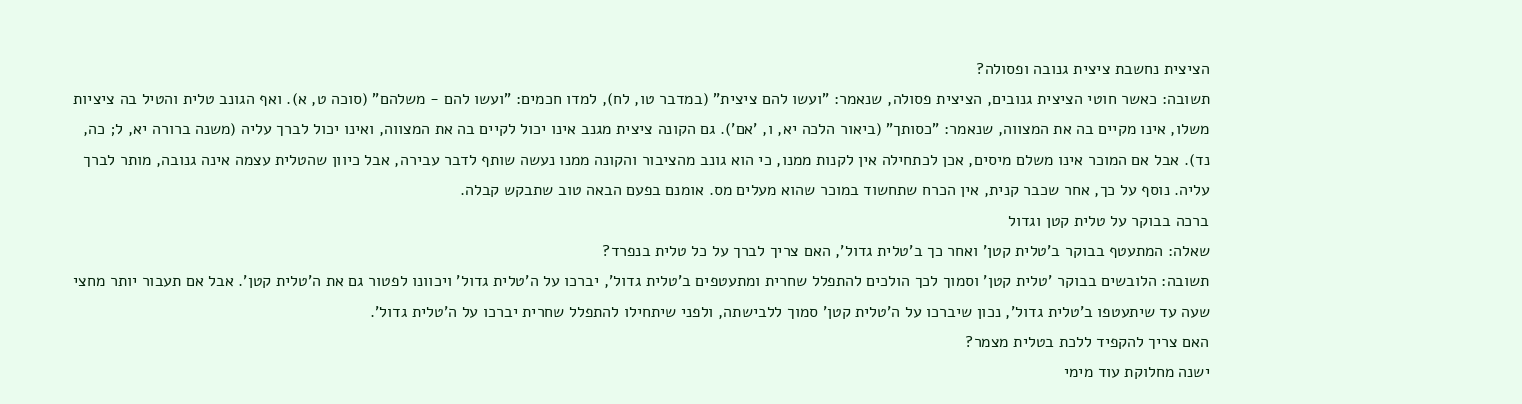הציצית נחשבת ציצית גנובה ופסולה?
תשובה: כאשר חוטי הציצית גנובים, הציצית פסולה, שנאמר: "ועשו להם ציצית" (במדבר טו, לח), למדו חכמים: "ועשו להם - משלהם" (סוכה ט, א). ואף הגונב טלית והטיל בה ציציות משלו, אינו מקיים בה את המצווה, שנאמר: "כסותך" (ביאור הלכה יא, ו, 'אם'). גם הקונה ציצית מגנב אינו יכול לקיים בה את המצווה, ואינו יכול לברך עליה (משנה ברורה יא, ל; כה, נד). אבל אם המוכר אינו משלם מיסים, אכן לכתחילה אין לקנות ממנו, כי הוא גונב מהציבור והקונה ממנו נעשה שותף לדבר עבירה, אבל כיוון שהטלית עצמה אינה גנובה, מותר לברך עליה. נוסף על כך, אחר שכבר קנית, אין הכרח שתחשוד במוכר שהוא מעלים מס. אומנם בפעם הבאה טוב שתבקש קבלה.
ברכה בבוקר על טלית קטן וגדול
שאלה: המתעטף בבוקר ב'טלית קטן' ואחר כך ב'טלית גדול', האם צריך לברך על כל טלית בנפרד?
תשובה: הלובשים בבוקר 'טלית קטן' וסמוך לכך הולכים להתפלל שחרית ומתעטפים ב'טלית גדול', יברכו על ה'טלית גדול' ויכוונו לפטור גם את ה'טלית קטן'. אבל אם תעבור יותר מחצי שעה עד שיתעטפו ב'טלית גדול', נכון שיברכו על ה'טלית קטן' סמוך ללבישתה, ולפני שיתחילו להתפלל שחרית יברכו על ה'טלית גדול'.
האם צריך להקפיד ללכת בטלית מצמר?
ישנה מחלוקת עוד מימי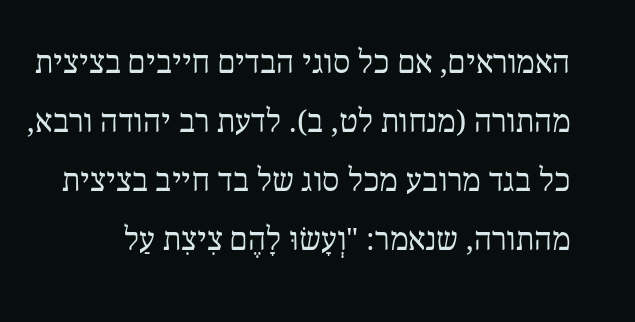האמוראים, אם כל סוגי הבדים חייבים בציצית מהתורה (מנחות לט, ב). לדעת רב יהודה ורבא, כל בגד מרובע מכל סוג של בד חייב בציצית מהתורה, שנאמר: "וְעָשׂוּ לָהֶם צִיצִת עַל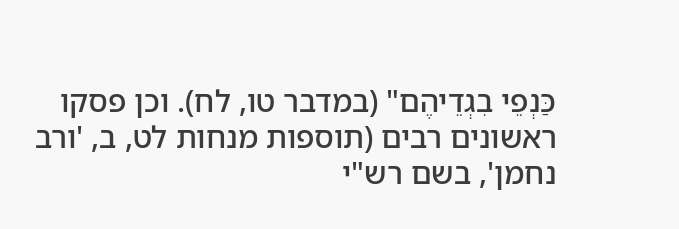כַּנְפֵי בִגְדֵיהֶם" (במדבר טו, לח). וכן פסקו ראשונים רבים (תוספות מנחות לט, ב, 'ורב נחמן', בשם רש"י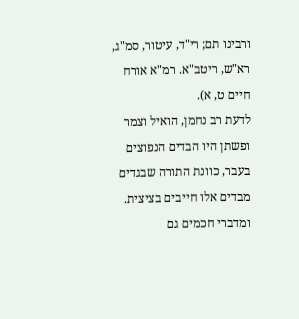ורבינו תם; רי"ד, עיטור, סמ"ג, רא"ש, ריטב"א. רמ"א אורח חיים ט, א).
לדעת רב נחמן, הואיל וצמר ופשתן היו הבדים הנפוצים בעבר, כוונת התורה שבגדים מבדים אלו חייבים בציצית. ומדברי חכמים גם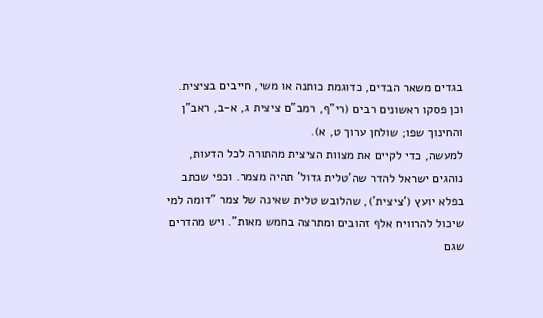בגדים משאר הבדים, כדוגמת כותנה או משי, חייבים בציצית. וכן פסקו ראשונים רבים (רי"ף, רמב"ם ציצית ג, א-ב, ראב"ן והחינוך שפו; שולחן ערוך ט, א).
למעשה, כדי לקיים את מצוות הציצית מהתורה לכל הדעות, נוהגים ישראל להדר שה'טלית גדול' תהיה מצמר. וכפי שכתב בפלא יועץ ('ציצית'), שהלובש טלית שאינה של צמר "דומה למי שיכול להרוויח אלף זהובים ומתרצה בחמש מאות". ויש מהדרים שגם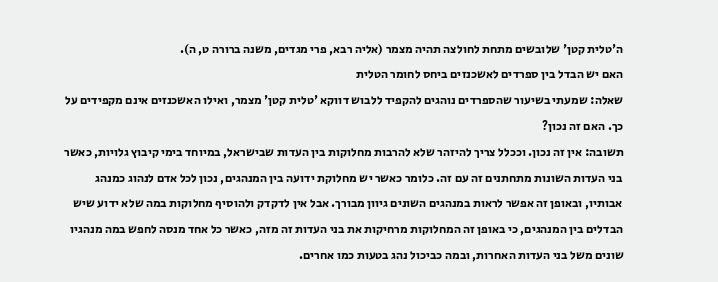ה'טלית קטן' שלובשים מתחת לחולצה תהיה מצמר (אליה רבא, פרי מגדים, משנה ברורה ט, ה).
האם יש הבדל בין ספרדים לאשכנזים ביחס לחומר הטלית
שאלה: שמעתי בשיעור שהספרדים נוהגים להקפיד ללבוש דווקא 'טלית קטן' מצמר, ואילו האשכנזים אינם מקפידים על כך. האם זה נכון?
תשובה: אין זה נכון. וככלל צריך להיזהר שלא להרבות מחלוקות בין העדות שבישראל, במיוחד בימי קיבוץ גלויות, כאשר בני העדות השונות מתחתנים זה עם זה. כלומר כאשר יש מחלוקת ידועה בין המנהגים, נכון לכל אדם לנהוג כמנהג אבותיו, ובאופן זה אפשר לראות במנהגים השונים גיוון מבורך. אבל אין לדקדק ולהוסיף מחלוקות במה שלא ידוע שיש הבדלים בין המנהגים, כי באופן זה המחלוקות מרחיקות את בני העדות זה מזה, כאשר כל אחד מנסה לחפש במה מנהגיו שונים משל בני העדות האחרות, ובמה כביכול נהג בטעות כמו אחרים.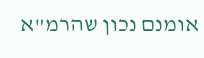אומנם נכון שהרמ"א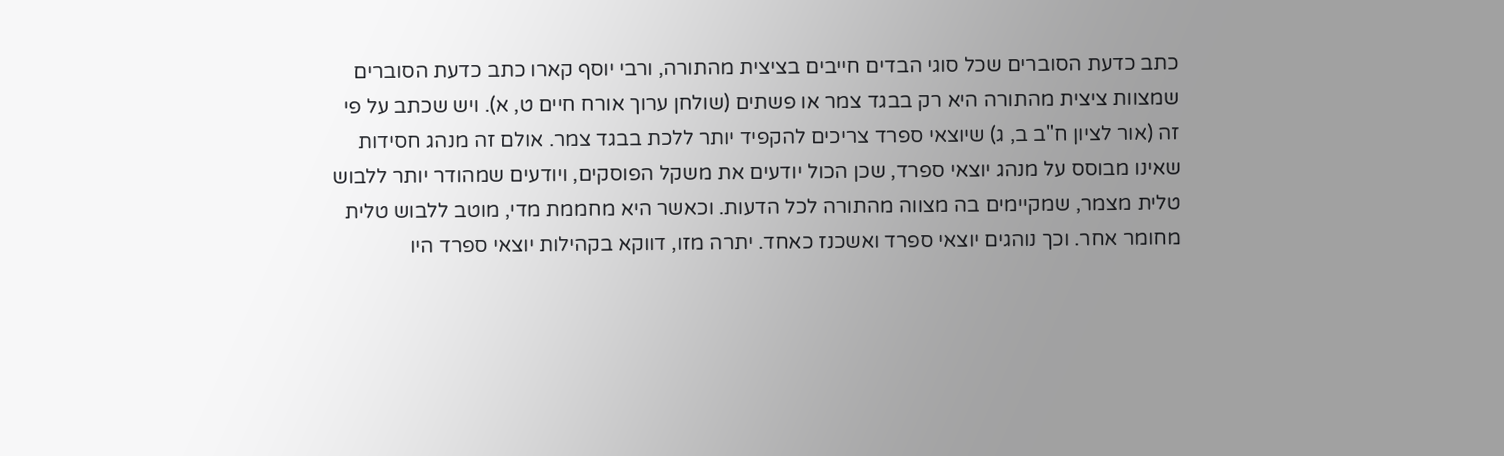כתב כדעת הסוברים שכל סוגי הבדים חייבים בציצית מהתורה, ורבי יוסף קארו כתב כדעת הסוברים שמצוות ציצית מהתורה היא רק בבגד צמר או פשתים (שולחן ערוך אורח חיים ט, א). ויש שכתב על פי זה (אור לציון ח"ב ב, ג) שיוצאי ספרד צריכים להקפיד יותר ללכת בבגד צמר. אולם זה מנהג חסידות שאינו מבוסס על מנהג יוצאי ספרד, שכן הכול יודעים את משקל הפוסקים, ויודעים שמהודר יותר ללבוש טלית מצמר, שמקיימים בה מצווה מהתורה לכל הדעות. וכאשר היא מחממת מדי, מוטב ללבוש טלית מחומר אחר. וכך נוהגים יוצאי ספרד ואשכנז כאחד. יתרה מזו, דווקא בקהילות יוצאי ספרד היו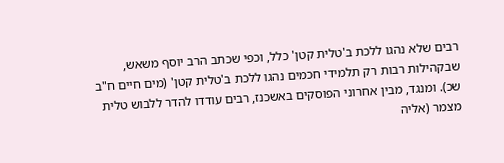רבים שלא נהגו ללכת ב'טלית קטן' כלל, וכפי שכתב הרב יוסף משאש, שבקהילות רבות רק תלמידי חכמים נהגו ללכת ב'טלית קטן' (מים חיים ח"ב שכ). ומנגד, מבין אחרוני הפוסקים באשכנז, רבים עודדו להדר ללבוש טלית מצמר (אליה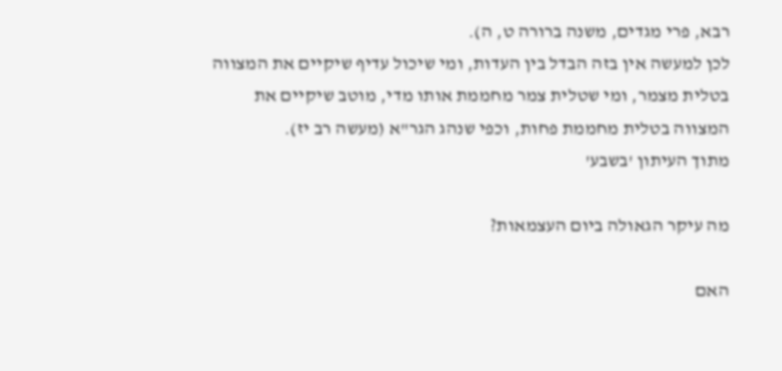רבא, פרי מגדים, משנה ברורה ט, ה).
לכן למעשה אין בזה הבדל בין העדות, ומי שיכול עדיף שיקיים את המצווה בטלית מצמר, ומי שטלית צמר מחממת אותו מדי, מוטב שיקיים את המצווה בטלית מחממת פחות, וכפי שנהג הגר"א (מעשה רב יז).
מתוך העיתון 'בשבע'

מה עיקר הגאולה ביום העצמאות?

האם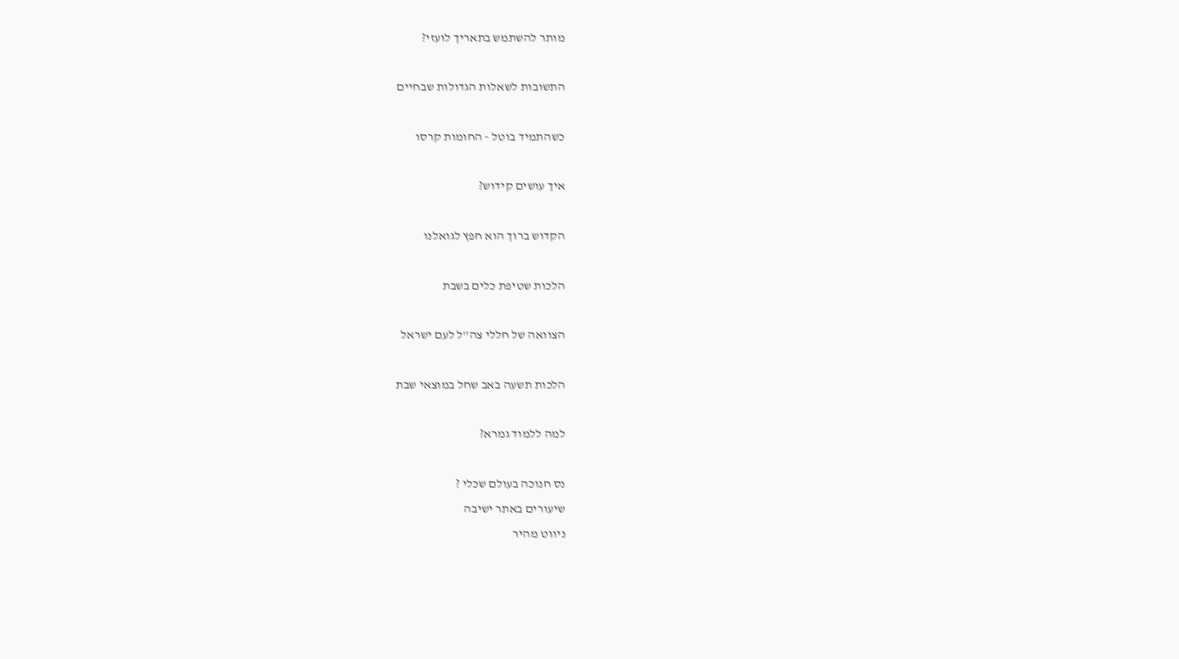מותר להשתמש בתאריך לועזי?

התשובות לשאלות הגדולות שבחיים

כשהתמיד בוטל - החומות קרסו

איך עושים קידוש?

הקדוש ברוך הוא חפץ לגואלנו

הלכות שטיפת כלים בשבת

הצוואה של חללי צה''ל לעם ישראל

הלכות תשעה באב שחל במוצאי שבת

למה ללמוד גמרא?

נס חנוכה בעולם שכלי ?
שיעורים באתר ישיבה
ניווט מהיר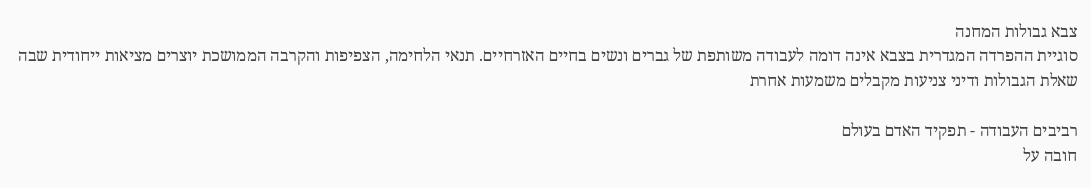צבא גבולות המחנה
סוגיית ההפרדה המגדרית בצבא אינה דומה לעבודה משותפת של גברים ונשים בחיים האזרחיים. תנאי הלחימה, הצפיפות והקרבה הממושכת יוצרים מציאות ייחודית שבה שאלת הגבולות ודיני צניעות מקבלים משמעות אחרת

רביבים העבודה - תפקיד האדם בעולם
חובה על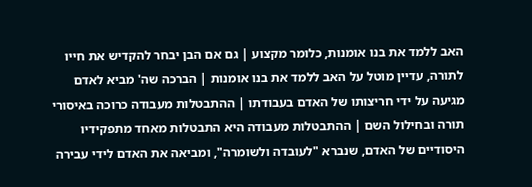האב ללמד את בנו אומנות, כלומר מקצוע | גם אם הבן יבחר להקדיש את חייו לתורה, עדיין מוטל על האב ללמד את בנו אומנות | הברכה שה' מביא לאדם מגיעה על ידי חריצותו של האדם בעבודתו | ההתבטלות מעבודה כרוכה באיסורי תורה ובחילול השם | ההתבטלות מעבודה היא התבטלות מאחד מתפקידיו היסודיים של האדם, שנברא "לעובדה ולשומרה", ומביאה את האדם לידי עבירה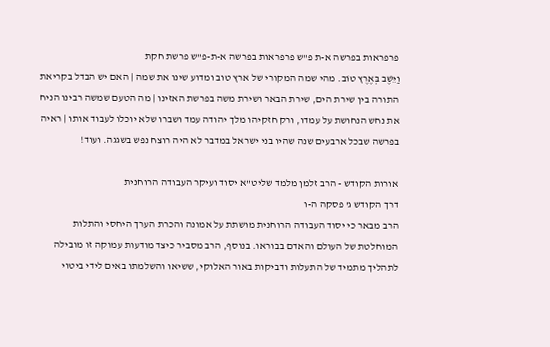פרפראות בפרשה א-ת פ"ש פרפראות בפרשה א-ת-פ"ש פרשת חקת
וַיֵּשֶׁב בְּאֶרֶץ טוֹב. מהי שמה המקורי של ארץ טוב ומדוע שינו את שמה | האם יש הבדל בקריאת התורה בין שירת הים, שירת הבאר ושירת משה בפרשת האזינו | מה הטעם שמשה רבינו הניח את נחש הנחושת על עמדו, ורק חזקיהו מלך יהודה עמד ושברו שלא יוכלו לעבוד אותו | ראיה בפרשה שבכל ארבעים שנה שהיו בני ישראל במדבר לא היה רוצח נפש בשגגה. ועוד!

אורות הקודש - הרב זלמן מלמד שליט"א יסוד ועיקר העבודה הרוחנית
דרך הקודש ג' פסקה ה-ו
הרב מבאר כי יסוד העבודה הרוחנית מושתת על אמונה והכרת הערך היחסי והתלות המוחלטת של העולם והאדם בבוראו. בנוסף, הרב מסביר כיצד מודעות עמוקה זו מובילה לתהליך מתמיד של התעלות ודביקות באור האלוקי, ששיאו והשלמתו באים לידי ביטוי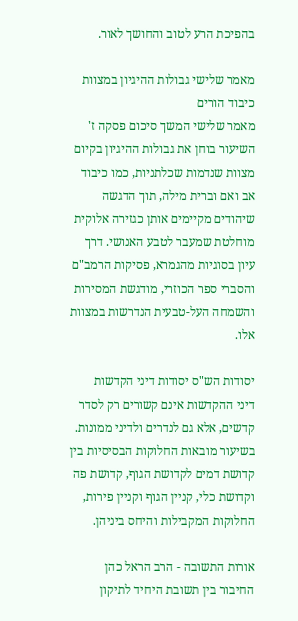בהפיכת הרע לטוב והחושך לאור.

מאמר שלישי גבולות ההיגיון במצוות כיבוד הורים
מאמר שלישי המשך סיכום פסקה ז'
השיעור בוחן את גבולות ההיגיון בקיום מצוות שנדמות שכלתניות, כמו כיבוד אב ואם וברית מילה, תוך הדגשה שיהודים מקיימים אותן כגזירה אלוקית מוחלטת שמעבר לטבע האנושי. דרך עיון בסוגיות מהגמרא, פסיקות הרמב"ם והסברי ספר הכוזרי, מודגשת המסירות והשמחה העל-טבעית הנדרשות במצוות אלו.

יסודות הש"ס יסודות דיני הקדשות
דיני ההקדשות אינם קשורים רק לסדר קדשים, אלא גם לנדרים ולדיני ממונות. בשיעור מובאות החלוקות הבסיסיות בין קדושת דמים לקדושת הגוף, קדושת פה וקדושת כלי, קניין הגוף וקניין פירות, החלוקות המקבילות והיחס ביניהן.

אורות התשובה - הרב הראל כהן החיבור בין תשובת היחיד לתיקון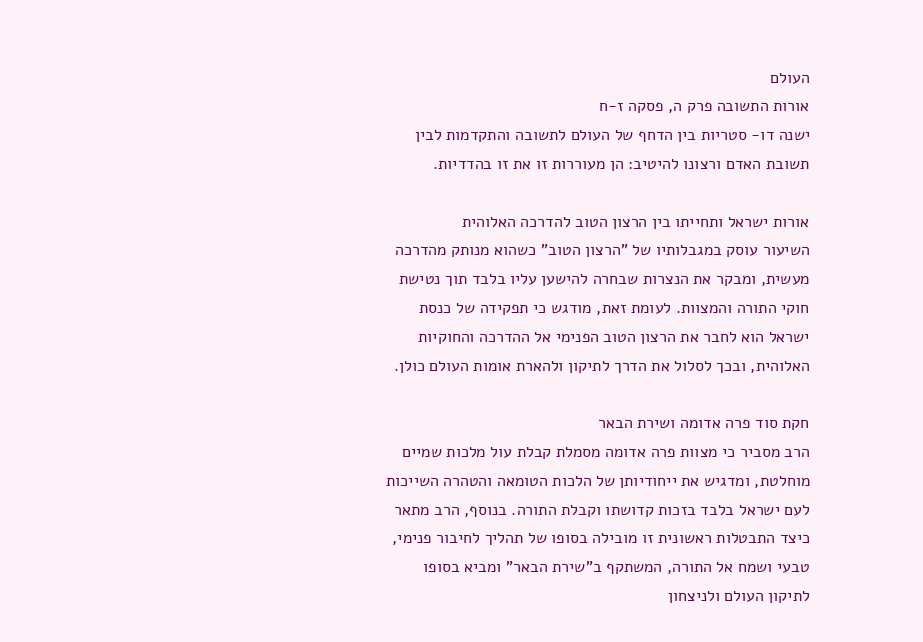העולם
אורות התשובה פרק ה, פסקה ז-ח
ישנה דו- סטריות בין הדחף של העולם לתשובה והתקדמות לבין תשובת האדם ורצונו להיטיב: הן מעוררות זו את זו בהדדיות.

אורות ישראל ותחייתו בין הרצון הטוב להדרכה האלוהית
השיעור עוסק במגבלותיו של "הרצון הטוב" כשהוא מנותק מהדרכה מעשית, ומבקר את הנצרות שבחרה להישען עליו בלבד תוך נטישת חוקי התורה והמצוות. לעומת זאת, מודגש כי תפקידה של כנסת ישראל הוא לחבר את הרצון הטוב הפנימי אל ההדרכה והחוקיות האלוהית, ובכך לסלול את הדרך לתיקון ולהארת אומות העולם כולן.

חקת סוד פרה אדומה ושירת הבאר
הרב מסביר כי מצוות פרה אדומה מסמלת קבלת עול מלכות שמיים מוחלטת, ומדגיש את ייחודיותן של הלכות הטומאה והטהרה השייכות לעם ישראל בלבד בזכות קדושתו וקבלת התורה. בנוסף, הרב מתאר כיצד התבטלות ראשונית זו מובילה בסופו של תהליך לחיבור פנימי, טבעי ושמח אל התורה, המשתקף ב"שירת הבאר" ומביא בסופו לתיקון העולם ולניצחון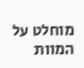מוחלט על המוות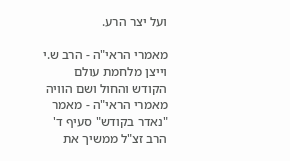ועל יצר הרע.

מאמרי הראי"ה - הרב ש.י וייצן מלחמת עולם הקודש והחול ושם הוויה
מאמרי הראי"ה - מאמר "נאדר בקודש" סעיף ד'
הרב זצ"ל ממשיך את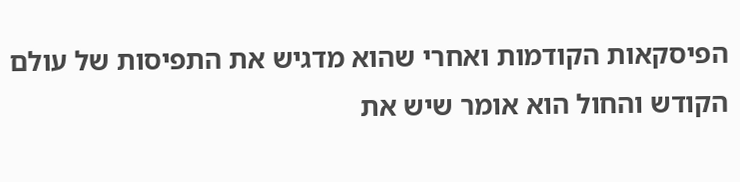הפיסקאות הקודמות ואחרי שהוא מדגיש את התפיסות של עולם הקודש והחול הוא אומר שיש את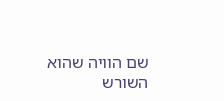שם הוויה שהוא השורש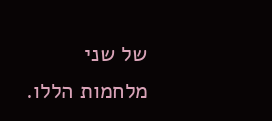של שני מלחמות הללו.